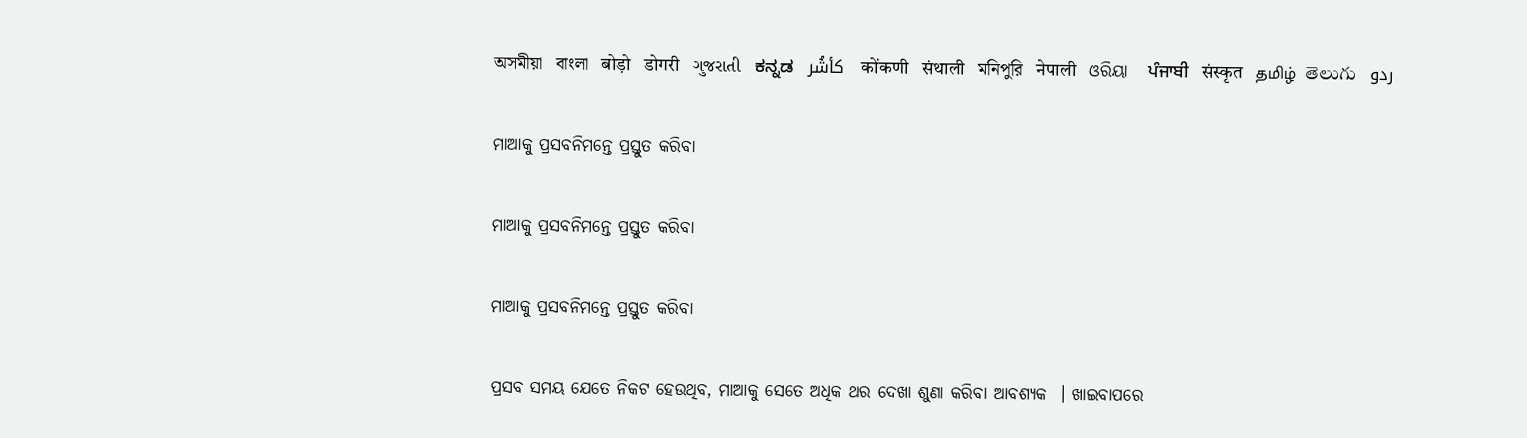অসমীয়া   বাংলা   बोड़ो   डोगरी   ગુજરાતી   ಕನ್ನಡ   كأشُر   कोंकणी   संथाली   মনিপুরি   नेपाली   ଓରିୟା   ਪੰਜਾਬੀ   संस्कृत   தமிழ்  తెలుగు   ردو

ମାଆକୁ ପ୍ରସବନିମନ୍ତେ ପ୍ରସ୍ତୁତ କରିବା

ମାଆକୁ ପ୍ରସବନିମନ୍ତେ ପ୍ରସ୍ତୁତ କରିବା

ମାଆକୁ ପ୍ରସବନିମନ୍ତେ ପ୍ରସ୍ତୁତ କରିବା

ପ୍ରସବ ସମୟ ଯେତେ ନିକଟ ହେଉଥିବ, ମାଆକୁ ସେତେ ଅଧିକ ଥର ଦେଖା ଶୁଣା କରିବା ଆବଶ୍ୟକ  । ଖାଇବାପରେ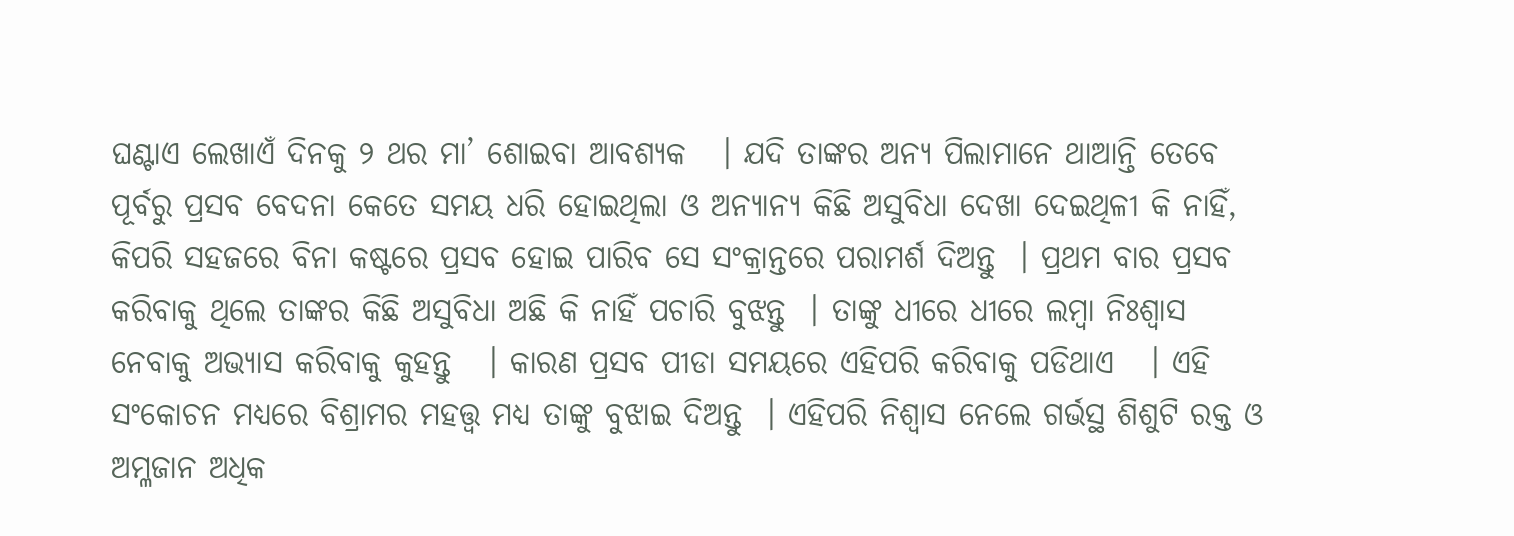ଘଣ୍ଟାଏ ଲେଖାଏଁ ଦିନକୁ ୨ ଥର ମା’ ଶୋଇବା ଆବଶ୍ୟକ   । ଯଦି ତାଙ୍କର ଅନ୍ୟ ପିଲାମାନେ ଥାଆନ୍ତି ତେବେ ପୂର୍ବରୁ ପ୍ରସବ ବେଦନା କେତେ ସମୟ ଧରି ହୋଇଥିଲା ଓ ଅନ୍ୟାନ୍ୟ କିଛି ଅସୁବିଧା ଦେଖା ଦେଇଥିଳୀ କି ନାହିଁ, କିପରି ସହଜରେ ବିନା କଷ୍ଟରେ ପ୍ରସବ ହୋଇ ପାରିବ ସେ ସଂକ୍ରାନ୍ତରେ ପରାମର୍ଶ ଦିଅନ୍ତୁ  । ପ୍ରଥମ ବାର ପ୍ରସବ  କରିବାକୁ ଥିଲେ ତାଙ୍କର କିଛି ଅସୁବିଧା ଅଛି କି ନାହିଁ ପଚାରି ବୁଝନ୍ତୁ  । ତାଙ୍କୁ ଧୀରେ ଧୀରେ ଲମ୍ବା ନିଃଶ୍ଵାସ ନେବାକୁ ଅଭ୍ୟାସ କରିବାକୁ କୁହନ୍ତୁ   । କାରଣ ପ୍ରସବ ପୀଡା ସମୟରେ ଏହିପରି କରିବାକୁ ପଡିଥାଏ   । ଏହି ସଂକୋଚନ ମଧ୍ୟରେ ବିଶ୍ରାମର ମହତ୍ତ୍ଵ ମଧ୍ୟ ତାଙ୍କୁ ବୁଝାଇ ଦିଅନ୍ତୁ  । ଏହିପରି ନିଶ୍ଵାସ ନେଲେ ଗର୍ଭସ୍ଥ ଶିଶୁଟି ରକ୍ତ ଓ ଅମ୍ଳଜାନ ଅଧିକ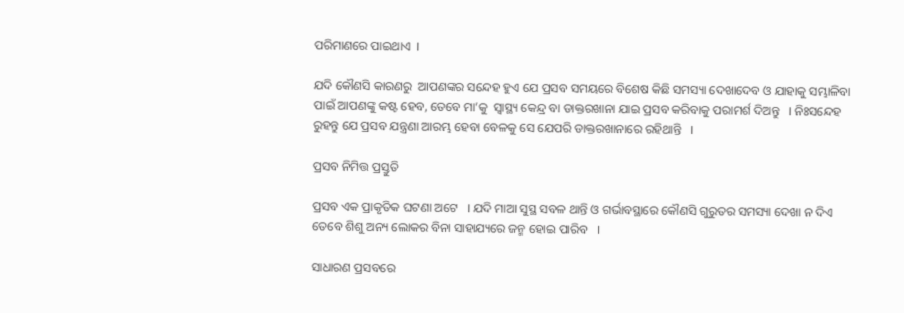ପରିମାଣରେ ପାଇଥାଏ  ।

ଯଦି କୌଣସି କାରଣରୁ  ଆପଣଙ୍କର ସନ୍ଦେହ ହୁଏ ଯେ ପ୍ରସବ ସମୟରେ ବିଶେଷ କିଛି ସମସ୍ୟା ଦେଖାଦେବ ଓ ଯାହାକୁ ସମ୍ଭାଳିବା ପାଇଁ ଆପଣଙ୍କୁ କଷ୍ଟ ହେବ, ତେବେ ମା’କୁ  ସ୍ୱାସ୍ଥ୍ୟ କେନ୍ଦ୍ର ବା ଡାକ୍ତରଖାନା ଯାଇ ପ୍ରସବ କରିବାକୁ ପରାମର୍ଶ ଦିଅନ୍ତୁ   । ନିଃସନ୍ଦେହ ରୁହନ୍ତୁ ଯେ ପ୍ରସବ ଯନ୍ତ୍ରଣା ଆରମ୍ଭ ହେବା ବେଳକୁ ସେ ଯେପରି ଡାକ୍ତରଖାନାରେ ରହିଥାନ୍ତି   ।

ପ୍ରସବ ନିମିତ୍ତ ପ୍ରସ୍ତୁତି

ପ୍ରସବ ଏକ ପ୍ରାକୃତିକ ଘଟଣା ଅଟେ   । ଯଦି ମାଆ ସୁସ୍ଥ ସବଳ ଥାନ୍ତି ଓ ଗର୍ଭାବସ୍ଥାରେ କୌଣସି ଗୁରୁତର ସମସ୍ୟା ଦେଖା ନ ଦିଏ ତେବେ ଶିଶୁ ଅନ୍ୟ ଲୋକର ବିନା ସାହାଯ୍ୟରେ ଜନ୍ମ ହୋଇ ପାରିବ   ।

ସାଧାରଣ ପ୍ରସବରେ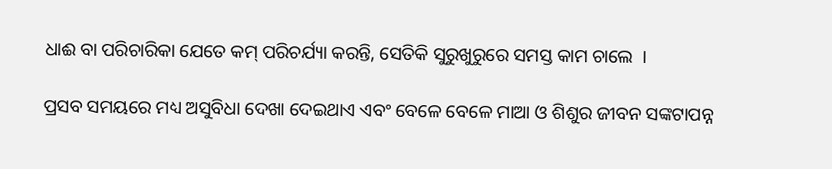ଧାଈ ବା ପରିଚାରିକା ଯେତେ କମ୍ ପରିଚର୍ଯ୍ୟା କରନ୍ତି, ସେତିକି ସୁରୁଖୁରୁରେ ସମସ୍ତ କାମ ଚାଲେ  ।

ପ୍ରସବ ସମୟରେ ମଧ୍ୟ ଅସୁବିଧା ଦେଖା ଦେଇଥାଏ ଏବଂ ବେଳେ ବେଳେ ମାଆ ଓ ଶିଶୁର ଜୀବନ ସଙ୍କଟାପନ୍ନ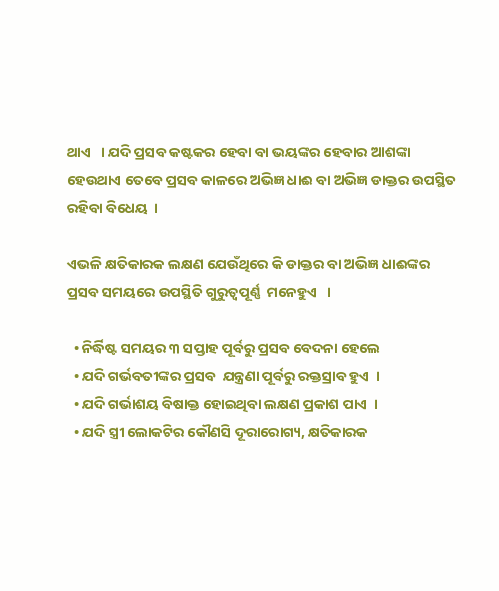ଥାଏ   । ଯଦି ପ୍ରସବ କଷ୍ଟକର ହେବା ବା ଭୟଙ୍କର ହେବାର ଆଶଙ୍କା ହେଉଥାଏ ତେବେ ପ୍ରସବ କାଳରେ ଅଭିଜ୍ଞ ଧାଈ ବା ଅଭିଜ୍ଞ ଡାକ୍ତର ଉପସ୍ଥିତ ରହିବା ବିଧେୟ  ।

ଏଭଳି କ୍ଷତିକାରକ ଲକ୍ଷଣ ଯେଉଁଥିରେ କି ଡାକ୍ତର ବା ଅଭିଜ୍ଞ ଧାଈଙ୍କର ପ୍ରସବ ସମୟରେ ଉପସ୍ଥିତି ଗୁରୁତ୍ଵପୂର୍ଣ୍ଣ  ମନେହୁଏ   ।

  • ନିର୍ଦ୍ଧିଷ୍ଟ ସମୟର ୩ ସପ୍ତାହ ପୂର୍ବରୁ ପ୍ରସବ ବେଦନା ହେଲେ
  • ଯଦି ଗର୍ଭବତୀଙ୍କର ପ୍ରସବ  ଯନ୍ତ୍ରଣା ପୂର୍ବରୁ ରକ୍ତସ୍ରାବ ହୁଏ  ।
  • ଯଦି ଗର୍ଭାଶୟ ବିଷାକ୍ତ ହୋଇଥିବା ଲକ୍ଷଣ ପ୍ରକାଶ ପାଏ  ।
  • ଯଦି ସ୍ତ୍ରୀ ଲୋକଟିର କୌଣସି ଦୂରାରୋଗ୍ୟ, କ୍ଷତିକାରକ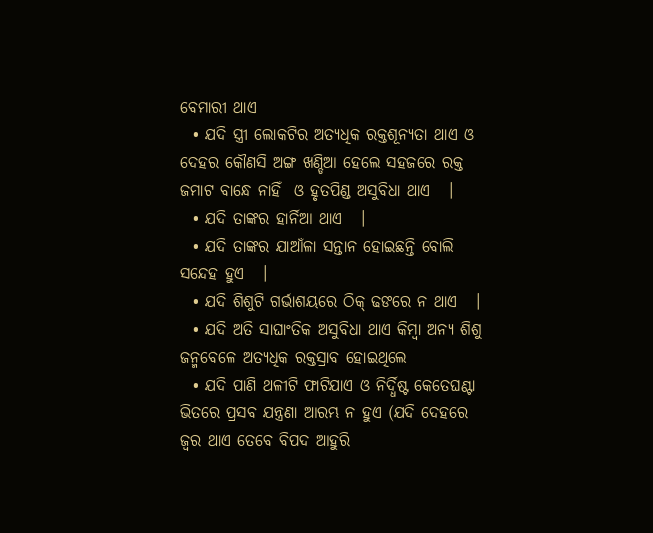ବେମାରୀ ଥାଏ
  • ଯଦି ସ୍ତ୍ରୀ ଲୋକଟିର ଅତ୍ୟଧିକ ରକ୍ତଶୂନ୍ୟତା ଥାଏ ଓ ଦେହର କୌଣସି ଅଙ୍ଗ ଖଣ୍ଡିଆ ହେଲେ ସହଜରେ ରକ୍ତ ଜମାଟ ବାନ୍ଧେ ନାହିଁ  ଓ ହୃତପିଣ୍ଡ ଅସୁବିଧା ଥାଏ   ।
  • ଯଦି ତାଙ୍କର ହାର୍ନିଆ ଥାଏ   ।
  • ଯଦି ତାଙ୍କର ଯାଆଁଳା ସନ୍ତାନ ହୋଇଛନ୍ତି ବୋଲି ସନ୍ଦେହ ହୁଏ   ।
  • ଯଦି ଶିଶୁଟି ଗର୍ଭାଶୟରେ ଠିକ୍ ଢଙରେ ନ ଥାଏ   ।
  • ଯଦି ଅତି ସାଘାଂତିକ ଅସୁବିଧା ଥାଏ କିମ୍ବା ଅନ୍ୟ ଶିଶୁ ଜନ୍ମବେଳେ ଅତ୍ୟଧିକ ରକ୍ତସ୍ରାବ ହୋଇଥିଲେ
  • ଯଦି ପାଣି ଥଳୀଟି ଫାଟିଯାଏ ଓ ନିର୍ଦ୍ଧିଷ୍ଟ କେତେଘଣ୍ଟା ଭିତରେ ପ୍ରସବ ଯନ୍ତ୍ରଣା ଆରମ୍ଭ ନ ହୁଏ (ଯଦି ଦେହରେ ଜ୍ଵର ଥାଏ ତେବେ ବିପଦ ଆହୁରି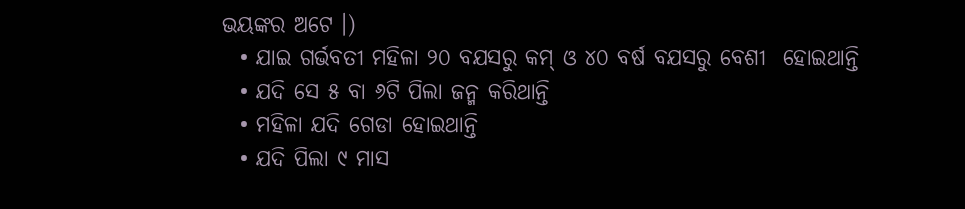ଭୟଙ୍କର ଅଟେ ।)
  • ଯାଇ ଗର୍ଭବତୀ ମହିଳା ୨୦ ବଯସରୁ କମ୍ ଓ ୪୦ ବର୍ଷ ବଯସରୁ ବେଶୀ  ହୋଇଥାନ୍ତି
  • ଯଦି ସେ ୫ ବା ୬ଟି ପିଲା ଜନ୍ମ କରିଥାନ୍ତି
  • ମହିଳା ଯଦି ଗେଡା ହୋଇଥାନ୍ତି
  • ଯଦି ପିଲା ୯ ମାସ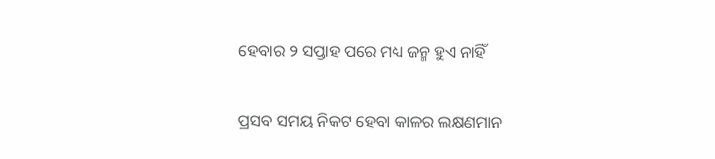ହେବାର ୨ ସପ୍ତାହ ପରେ ମଧ୍ୟ ଜନ୍ମ ହୁଏ ନାହିଁ

ପ୍ରସବ ସମୟ ନିକଟ ହେବା କାଳର ଲକ୍ଷଣମାନ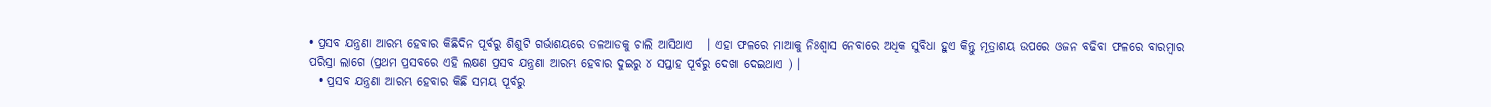• ପ୍ରସବ ଯନ୍ତ୍ରଣା ଆରମ୍ଭ ହେବାର କିଛିଦିନ ପୂର୍ବରୁ ଶିଶୁଟି ଗର୍ଭାଶୟରେ ତଳଆଡକୁ ଚାଲି ଆସିଥାଏ   । ଏହା ଫଳରେ ମାଆକୁ ନିଃଶ୍ଵାସ ନେବାରେ ଅଧିକ ସୁବିଧା ହୁଏ କିନ୍ତୁ ମୂତ୍ରାଶୟ ଉପରେ ଓଜନ ବଢିବା ଫଳରେ ବାରମ୍ବାର ପରିସ୍ରା ଲାଗେ (ପ୍ରଥମ ପ୍ରସବରେ ଏହି ଲକ୍ଷଣ ପ୍ରସବ ଯନ୍ତ୍ରଣା ଆରମ୍ଭ ହେବାର ଦୁଇରୁ ୪ ସପ୍ତାହ ପୂର୍ବରୁ ଦେଖା ଦେଇଥାଏ ) ।
  • ପ୍ରସବ ଯନ୍ତ୍ରଣା ଆରମ୍ଭ ହେବାର କିଛି ସମୟ ପୂର୍ବରୁ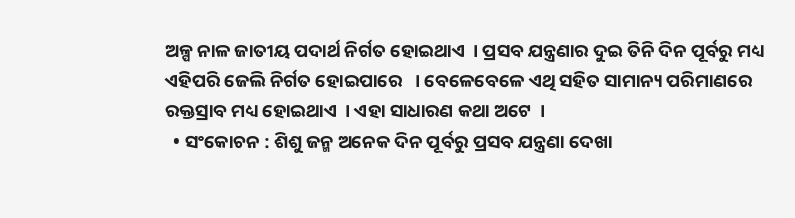ଅଳ୍ପ ନାଳ ଜାତୀୟ ପଦାର୍ଥ ନିର୍ଗତ ହୋଇଥାଏ  । ପ୍ରସବ ଯନ୍ତ୍ରଣାର ଦୁଇ ତିନି ଦିନ ପୂର୍ବରୁ ମଧ୍ୟ ଏହିପରି ଜେଲି ନିର୍ଗତ ହୋଇପାରେ   । ବେଳେବେଳେ ଏଥି ସହିତ ସାମାନ୍ୟ ପରିମାଣରେ ରକ୍ତସ୍ରାବ ମଧ୍ୟ ହୋଇଥାଏ  । ଏହା ସାଧାରଣ କଥା ଅଟେ  ।
  • ସଂକୋଚନ : ଶିଶୁ ଜନ୍ମ ଅନେକ ଦିନ ପୂର୍ବରୁ ପ୍ରସବ ଯନ୍ତ୍ରଣା ଦେଖା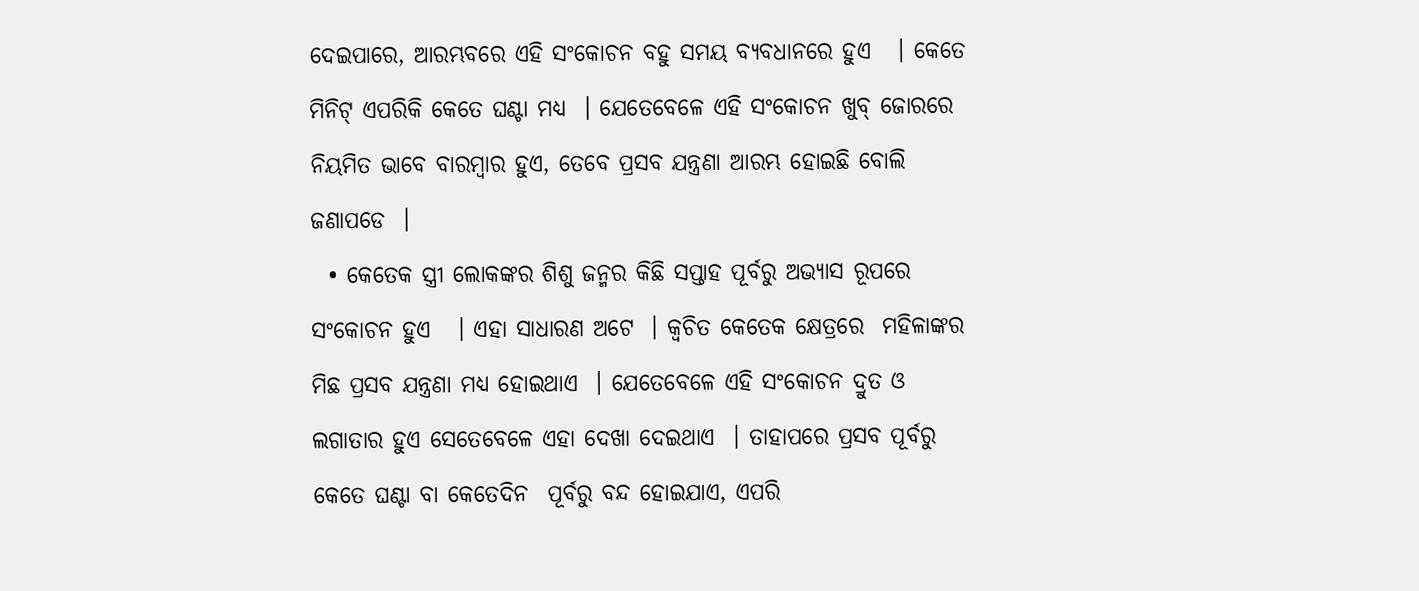ଦେଇପାରେ, ଆରମ୍ଭବରେ ଏହି ସଂକୋଚନ ବହୁ ସମୟ ବ୍ୟବଧାନରେ ହୁଏ   । କେତେ ମିନିଟ୍ ଏପରିକି କେତେ ଘଣ୍ଟା ମଧ୍ୟ  । ଯେତେବେଳେ ଏହି ସଂକୋଚନ ଖୁବ୍ ଜୋରରେ ନିୟମିତ ଭାବେ ବାରମ୍ବାର ହୁଏ, ତେବେ ପ୍ରସବ ଯନ୍ତ୍ରଣା ଆରମ୍ଭ ହୋଇଛି ବୋଲି ଜଣାପଡେ  ।
  • କେତେକ ସ୍ତ୍ରୀ ଲୋକଙ୍କର ଶିଶୁ ଜନ୍ମର କିଛି ସପ୍ତାହ ପୂର୍ବରୁ ଅଭ୍ୟାସ ରୂପରେ ସଂକୋଚନ ହୁଏ   । ଏହା ସାଧାରଣ ଅଟେ  । କ୍ଵଚିତ କେତେକ କ୍ଷେତ୍ରରେ  ମହିଳାଙ୍କର ମିଛ ପ୍ରସବ ଯନ୍ତ୍ରଣା ମଧ୍ୟ ହୋଇଥାଏ  । ଯେତେବେଳେ ଏହି ସଂକୋଚନ ଦ୍ରୁତ ଓ ଲଗାତାର ହୁଏ ସେତେବେଳେ ଏହା ଦେଖା ଦେଇଥାଏ  । ତାହାପରେ ପ୍ରସବ ପୂର୍ବରୁ କେତେ ଘଣ୍ଟା ବା କେତେଦିନ  ପୂର୍ବରୁ ବନ୍ଦ ହୋଇଯାଏ, ଏପରି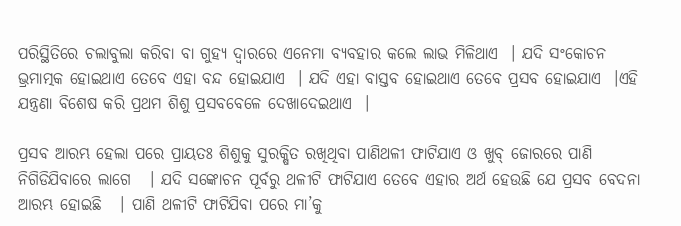ପରିସ୍ଥିତିରେ ଚଲାବୁଲା କରିବା ବା ଗୁହ୍ୟ ଦ୍ଵାରରେ ଏନେମା ବ୍ୟବହାର କଲେ ଲାଭ ମିଳିଥାଏ  । ଯଦି ସଂକୋଚନ ଭ୍ରମାତ୍ମକ ହୋଇଥାଏ ତେବେ ଏହା ବନ୍ଦ ହୋଇଯାଏ  । ଯଦି ଏହା ବାସ୍ତବ ହୋଇଥାଏ ତେବେ ପ୍ରସବ ହୋଇଯାଏ  ।ଏହି ଯନ୍ତ୍ରଣା ବିଶେଷ କରି ପ୍ରଥମ ଶିଶୁ ପ୍ରସବବେଳେ ଦେଖାଦେଇଥାଏ  ।

ପ୍ରସବ ଆରମ୍ଭ ହେଲା ପରେ ପ୍ରାୟତଃ ଶିଶୁକୁ ସୁରକ୍ଷିତ ରଖିଥିବା ପାଣିଥଳୀ ଫାଟିଯାଏ ଓ ଖୁବ୍ ଜୋରରେ ପାଣି ନିଗିଡିଯିବାରେ ଲାଗେ   । ଯଦି ସଙ୍କୋଚନ ପୂର୍ବରୁ ଥଳୀଟି ଫାଟିଯାଏ ତେବେ ଏହାର ଅର୍ଥ ହେଉଛି ଯେ ପ୍ରସବ ବେଦନା ଆରମ୍ଭ ହୋଇଛି   । ପାଣି ଥଳୀଟି ଫାଟିଯିବା ପରେ ମା’କୁ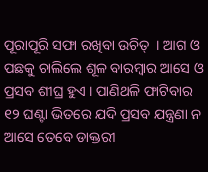ପୂରାପୂରି ସଫା ରଖିବା ଉଚିତ୍  । ଆଗ ଓ ପଛକୁ ଚାଲିଲେ ଶୂଳ ବାରମ୍ବାର ଆସେ ଓ ପ୍ରସବ ଶୀଘ୍ର ହୁଏ । ପାଣିଥଳି ଫାଟିବାର ୧୨ ଘଣ୍ଟା ଭିତରେ ଯଦି ପ୍ରସବ ଯନ୍ତ୍ରଣା ନ ଆସେ ତେବେ ଡାକ୍ତରୀ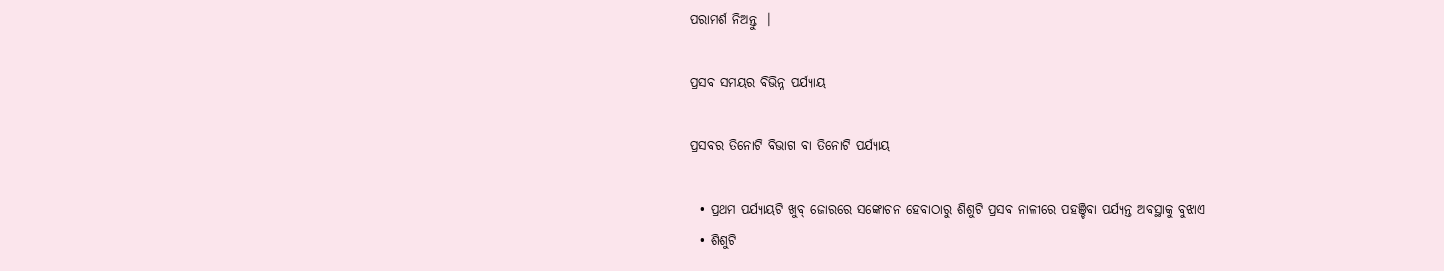ପରାମର୍ଶ ନିଅନ୍ତୁ  ।

ପ୍ରସବ ସମୟର ବିଭିନ୍ନ ପର୍ଯ୍ୟାୟ

ପ୍ରସବର ତିନୋଟି ବିଭାଗ ବା ତିନୋଟି ପର୍ଯ୍ୟାୟ

  • ପ୍ରଥମ ପର୍ଯ୍ୟାୟଟି ଖୁବ୍ ଜୋରରେ ସଙ୍କୋଚନ ହେବାଠାରୁ ଶିଶୁଟି ପ୍ରସବ ନାଳୀରେ ପହଞ୍ଚିବା ପର୍ଯ୍ୟନ୍ତ ଅବସ୍ଥାକୁ ବୁଝାଏ
  • ଶିଶୁଟି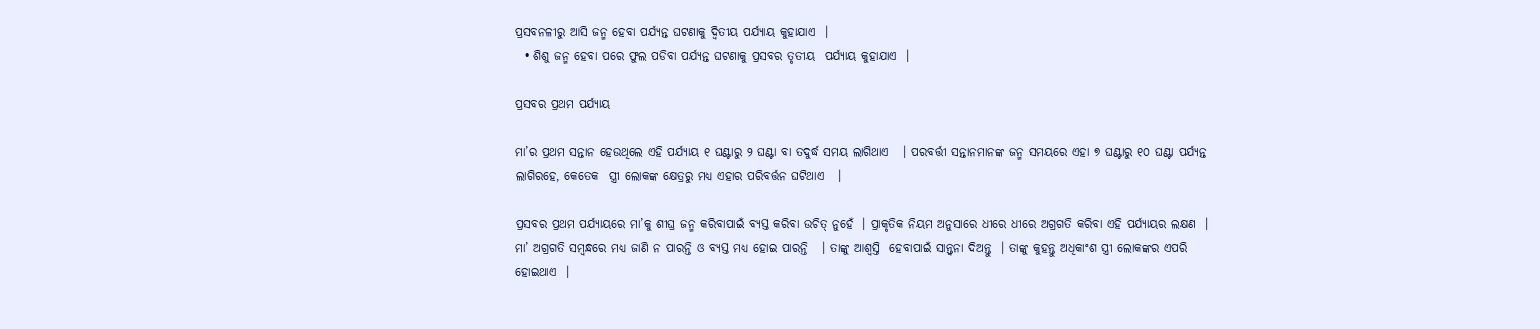ପ୍ରସବନଳୀରୁ ଆସି ଜନ୍ମ ହେବା ପର୍ଯ୍ୟନ୍ତ ଘଟଣାକୁ ଦ୍ଵିତୀୟ ପର୍ଯ୍ୟାୟ କୁହାଯାଏ  ।
  • ଶିଶୁ ଜନ୍ମ ହେବା ପରେ ଫୁଲ ପଡିବା ପର୍ଯ୍ୟନ୍ତ ଘଟଣାକୁ ପ୍ରସବର ତୃତୀୟ  ପର୍ଯ୍ୟାୟ କୁହାଯାଏ  ।

ପ୍ରସବର ପ୍ରଥମ ପର୍ଯ୍ୟାୟ

ମା’ର ପ୍ରଥମ ସନ୍ତାନ ହେଉଥିଲେ ଏହି ପର୍ଯ୍ୟାୟ ୧ ଘଣ୍ଟାରୁ ୨ ଘଣ୍ଟା ବା ତଦୁର୍ଦ୍ଧ ସମୟ ଲାଗିଥାଏ   । ପରବର୍ତ୍ତୀ ସନ୍ତାନମାନଙ୍କ ଜନ୍ମ ସମୟରେ ଏହା ୭ ଘଣ୍ଟାରୁ ୧୦ ଘଣ୍ଟା ପର୍ଯ୍ୟନ୍ତ ଲାଗିରହେ, କେତେକ  ସ୍ତ୍ରୀ ଲୋକଙ୍କ କ୍ଷେତ୍ରରୁ ମଧ୍ୟ ଏହାର ପରିବର୍ତ୍ତନ ଘଟିଥାଏ   ।

ପ୍ରସବର ପ୍ରଥମ ପର୍ଯ୍ୟାୟରେ ମା’କୁ ଶୀଘ୍ର ଜନ୍ମ କରିବାପାଇଁ ବ୍ୟସ୍ତ କରିବା ଉଚିତ୍ ନୁହେଁ  । ପ୍ରାକୃତିକ ନିୟମ ଅନୁସାରେ ଧୀରେ ଧୀରେ ଅଗ୍ରଗତି କରିବା ଏହି ପର୍ଯ୍ୟାୟର ଲକ୍ଷଣ  । ମା’ ଅଗ୍ରଗତି ସମ୍ବନ୍ଧରେ ମଧ୍ୟ ଜାଣି ନ ପାରନ୍ତି ଓ ବ୍ୟସ୍ତ ମଧ୍ୟ ହୋଇ ପାରନ୍ତି   । ତାଙ୍କୁ ଆଶ୍ଵସ୍ତି  ହେବାପାଇଁ ସାନ୍ତ୍ଵନା ଦିଅନ୍ତୁ  । ତାଙ୍କୁ କୁହନ୍ତୁ ଅଧିକାଂଶ ସ୍ତ୍ରୀ ଲୋକଙ୍କର ଏପରି ହୋଇଥାଏ  ।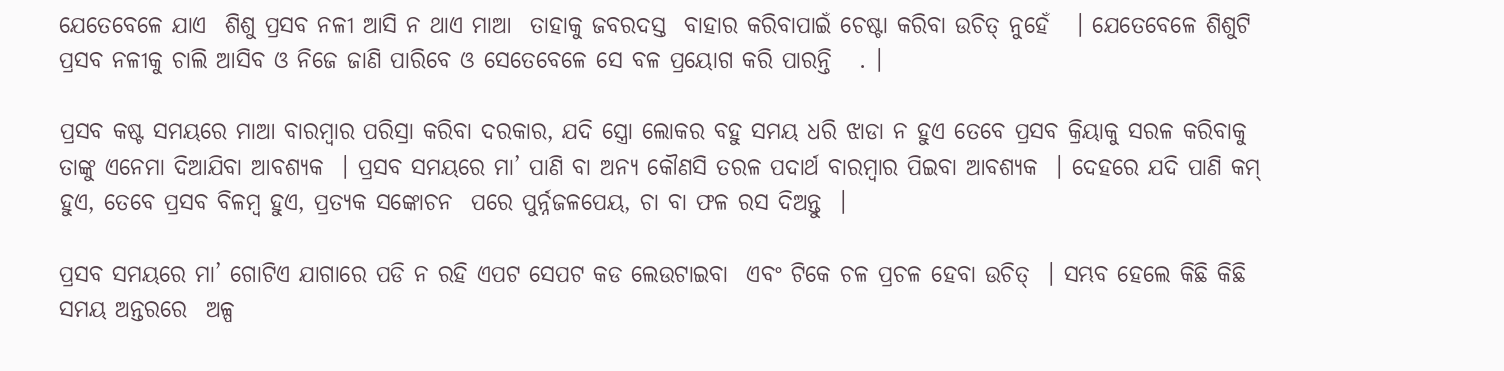ଯେତେବେଳେ ଯାଏ  ଶିଶୁ ପ୍ରସବ ନଳୀ ଆସି ନ ଥାଏ ମାଆ  ତାହାକୁ ଜବରଦସ୍ତ  ବାହାର କରିବାପାଇଁ ଚେଷ୍ଟା କରିବା ଉଚିତ୍ ନୁହେଁ   । ଯେତେବେଳେ ଶିଶୁଟି ପ୍ରସବ ନଳୀକୁ ଚାଲି ଆସିବ ଓ ନିଜେ ଜାଣି ପାରିବେ ଓ ସେତେବେଳେ ସେ ବଳ ପ୍ରୟୋଗ କରି ପାରନ୍ତି   . ।

ପ୍ରସବ କଷ୍ଟ ସମୟରେ ମାଆ ବାରମ୍ବାର ପରିସ୍ରା କରିବା ଦରକାର, ଯଦି ସ୍ତ୍ରୋ ଲୋକର ବହୁ ସମୟ ଧରି ଝାଡା ନ ହୁଏ ତେବେ ପ୍ରସବ କ୍ରିୟାକୁ ସରଳ କରିବାକୁ ତାଙ୍କୁ ଏନେମା ଦିଆଯିବା ଆବଶ୍ୟକ  । ପ୍ରସବ ସମୟରେ ମା’ ପାଣି ବା ଅନ୍ୟ କୌଣସି ତରଳ ପଦାର୍ଥ ବାରମ୍ବାର ପିଇବା ଆବଶ୍ୟକ  । ଦେହରେ ଯଦି ପାଣି କମ୍ ହୁଏ, ତେବେ ପ୍ରସବ ବିଳମ୍ବ ହୁଏ, ପ୍ରତ୍ୟକ ସଙ୍କୋଚନ  ପରେ ପୁର୍ନ୍ନଜଳପେୟ, ଚା ବା ଫଳ ରସ ଦିଅନ୍ତୁ  ।

ପ୍ରସବ ସମୟରେ ମା’ ଗୋଟିଏ ଯାଗାରେ ପଡି ନ ରହି ଏପଟ ସେପଟ କଡ ଲେଉଟାଇବା  ଏବଂ ଟିକେ ଚଳ ପ୍ରଚଳ ହେବା ଉଚିତ୍  । ସମ୍ଭବ ହେଲେ କିଛି କିଛି ସମୟ ଅନ୍ତରରେ  ଅଳ୍ପ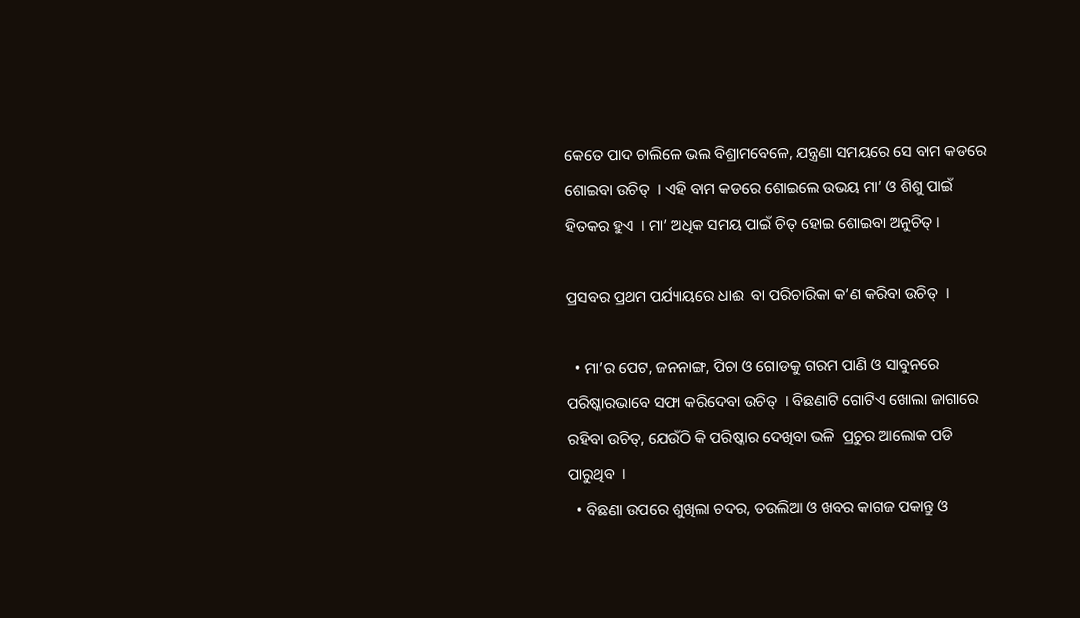କେତେ ପାଦ ଚାଲିଳେ ଭଲ ବିଶ୍ରାମବେଳେ, ଯନ୍ତ୍ରଣା ସମୟରେ ସେ ବାମ କଡରେ ଶୋଇବା ଉଚିତ୍  । ଏହି ବାମ କଡରେ ଶୋଇଲେ ଉଭୟ ମା’ ଓ ଶିଶୁ ପାଇଁ ହିତକର ହୁଏ  । ମା’ ଅଧିକ ସମୟ ପାଇଁ ଚିତ୍ ହୋଇ ଶୋଇବା ଅନୁଚିତ୍ ।

ପ୍ରସବର ପ୍ରଥମ ପର୍ଯ୍ୟାୟରେ ଧାଈ  ବା ପରିଚାରିକା କ’ଣ କରିବା ଉଚିତ୍  ।

  • ମା’ର ପେଟ, ଜନନାଙ୍ଗ, ପିଚା ଓ ଗୋଡକୁ ଗରମ ପାଣି ଓ ସାବୁନରେ ପରିଷ୍କାରଭାବେ ସଫା କରିଦେବା ଉଚିତ୍  । ବିଛଣାଟି ଗୋଟିଏ ଖୋଲା ଜାଗାରେ ରହିବା ଉଚିତ୍, ଯେଉଁଠି କି ପରିଷ୍କାର ଦେଖିବା ଭଳି  ପ୍ରଚୁର ଆଲୋକ ପଡି ପାରୁଥିବ  ।
  • ବିଛଣା ଉପରେ ଶୁଖିଲା ଚଦର, ତଉଲିଆ ଓ ଖବର କାଗଜ ପକାନ୍ତୁ ଓ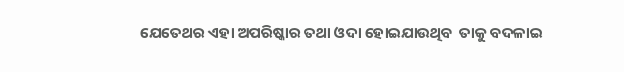ଯେତେଥର ଏହା ଅପରିଷ୍କାର ତଥା ଓଦା ହୋଇଯାଉଥିବ  ତାକୁ ବଦଳାଇ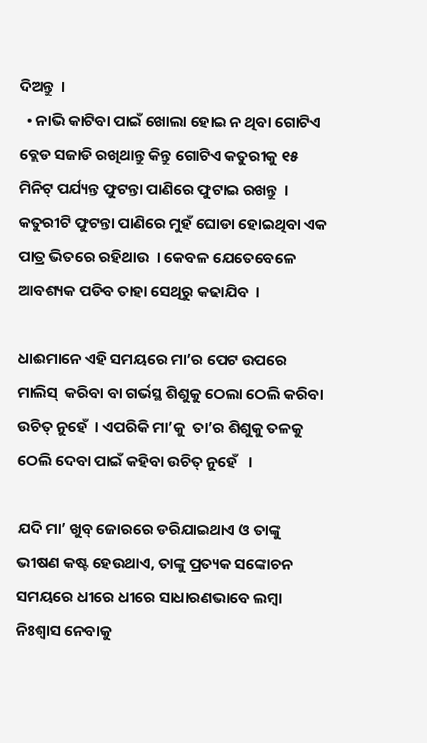ଦିଅନ୍ତୁ  ।
  • ନାଭି କାଟିବା ପାଇଁ ଖୋଲା ହୋଇ ନ ଥିବା ଗୋଟିଏ ବ୍ଲେଡ ସଜାଡି ରଖିଥାନ୍ତୁ କିନ୍ତୁ ଗୋଟିଏ କତୁରୀକୁ ୧୫ ମିନିଟ୍ ପର୍ଯ୍ୟନ୍ତ ଫୁଟନ୍ତା ପାଣିରେ ଫୁଟାଇ ରଖନ୍ତୁ  । କତୁରୀଟି ଫୁଟନ୍ତା ପାଣିରେ ମୁହଁ ଘୋଡା ହୋଇଥିବା ଏକ ପାତ୍ର ଭିତରେ ରହିଥାଉ  । କେବଳ ଯେତେବେଳେ ଆବଶ୍ୟକ ପଡିବ ତାହା ସେଥିରୁ କଢାଯିବ  ।

ଧାଈମାନେ ଏହି ସମୟରେ ମା’ର ପେଟ ଉପରେ ମାଲିସ୍  କରିବା ବା ଗର୍ଭସ୍ଥ ଶିଶୁକୁ ଠେଲା ଠେଲି କରିବା ଉଚିତ୍ ନୁହେଁ  । ଏପରିକି ମା’କୁ  ତା’ର ଶିଶୁକୁ ତଳକୁ ଠେଲି ଦେବା ପାଇଁ କହିବା ଉଚିତ୍ ନୁହେଁ   ।

ଯଦି ମା’ ଖୁବ୍ ଜୋରରେ ଡରିଯାଇଥାଏ ଓ ତାଙ୍କୁ ଭୀଷଣ କଷ୍ଟ ହେଉଥାଏ, ତାଙ୍କୁ ପ୍ରତ୍ୟକ ସଙ୍କୋଚନ ସମୟରେ ଧୀରେ ଧୀରେ ସାଧାରଣଭାବେ ଲମ୍ବା ନିଃଶ୍ଵାସ ନେବାକୁ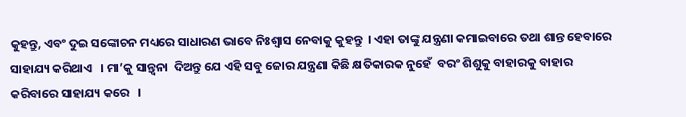କୁହନ୍ତୁ, ଏବଂ ଦୁଇ ସଙ୍କୋଚନ ମଧ୍ୟରେ ସାଧାରଣ ଭାବେ ନିଃଶ୍ଵାସ ନେବାକୁ କୁହନ୍ତୁ  । ଏହା ତାଙ୍କୁ ଯନ୍ତ୍ରଣା କମାଇବାରେ ତଥା ଶାନ୍ତ ହେବାରେ ସାହାଯ୍ୟ କରିଥାଏ   । ମା’କୁ ସାନ୍ତ୍ଵନା  ଦିଅନ୍ତୁ ଯେ ଏହି ସବୁ ଜୋର ଯନ୍ତ୍ରଣା କିଛି କ୍ଷତିକାରକ ନୁହେଁ  ବରଂ ଶିଶୁକୁ ବାହାରକୁ ବାହାର କରିବାରେ ସାହାଯ୍ୟ କରେ   ।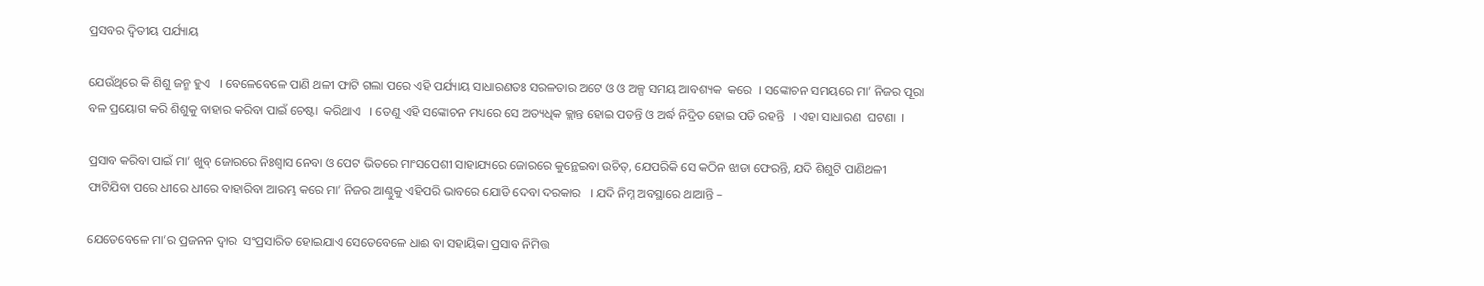ପ୍ରସବର ଦ୍ଵିତୀୟ ପର୍ଯ୍ୟାୟ

ଯେଉଁଥିରେ କି ଶିଶୁ ଜନ୍ମ ହୁଏ   । ବେଳେବେଳେ ପାଣି ଥଳୀ ଫାଟି ଗଲା ପରେ ଏହି ପର୍ଯ୍ୟାୟ ସାଧାରଣତଃ ସରଳତାର ଅଟେ ଓ ଓ ଅଳ୍ପ ସମୟ ଆବଶ୍ୟକ  କରେ  । ସଙ୍କୋଚନ ସମୟରେ ମା’ ନିଜର ପୂରା ବଳ ପ୍ରୟୋଗ କରି ଶିଶୁକୁ ବାହାର କରିବା ପାଇଁ ଚେଷ୍ଟା  କରିଥାଏ   । ତେଣୁ ଏହି ସଙ୍କୋଚନ ମଧ୍ୟରେ ସେ ଅତ୍ୟଧିକ କ୍ଲାନ୍ତ ହୋଇ ପଡନ୍ତି ଓ ଅର୍ଦ୍ଧ ନିଦ୍ରିତ ହୋଇ ପଡି ରହନ୍ତି   । ଏହା ସାଧାରଣ  ଘଟଣା  ।

ପ୍ରସାବ କରିବା ପାଇଁ ମା’ ଖୁବ୍ ଜୋରରେ ନିଃଶ୍ଵାସ ନେବା ଓ ପେଟ ଭିତରେ ମାଂସପେଶୀ ସାହାଯ୍ୟରେ ଜୋରରେ କୁନ୍ଥେଇବା ଉଚିତ୍, ଯେପରିକି ସେ କଠିନ ଝାଡା ଫେରନ୍ତି, ଯଦି ଶିଶୁଟି ପାଣିଥଳୀ ଫାଟିଯିବା ପରେ ଧୀରେ ଧୀରେ ବାହାରିବା ଆରମ୍ଭ କରେ ମା’ ନିଜର ଆଣ୍ଠୁକୁ ଏହିପରି ଭାବରେ ଯୋଡି ଦେବା ଦରକାର   । ଯଦି ନିମ୍ନ ଅବସ୍ଥାରେ ଥାଆନ୍ତି –

ଯେତେବେଳେ ମା’ର ପ୍ରଜନନ ଦ୍ଵାର  ସଂପ୍ରସାରିତ ହୋଇଯାଏ ସେତେବେଳେ ଧାଈ ବା ସହାୟିକା ପ୍ରସାବ ନିମିତ୍ତ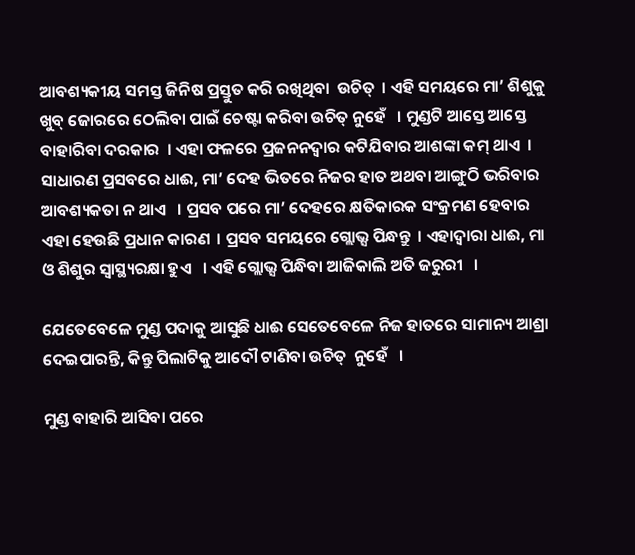ଆବଶ୍ୟକୀୟ ସମସ୍ତ ଜିନିଷ ପ୍ରସ୍ତୁତ କରି ରଖିଥିବା  ଉଚିତ୍  । ଏହି ସମୟରେ ମା’ ଶିଶୁକୁ ଖୁବ୍ ଜୋରରେ ଠେଲିବା ପାଇଁ ଚେଷ୍ଟା କରିବା ଉଚିତ୍ ନୁହେଁ   । ମୁଣ୍ଡଟି ଆସ୍ତେ ଆସ୍ତେ ବାହାରିବା ଦରକାର  । ଏହା ଫଳରେ ପ୍ରଜନନଦ୍ଵାର କଟିଯିବାର ଆଶଙ୍କା କମ୍ ଥାଏ  । ସାଧାରଣ ପ୍ରସବରେ ଧାଈ, ମା’ ଦେହ ଭିତରେ ନିଜର ହାତ ଅଥବା ଆଙ୍ଗୁଠି ଭରିବାର ଆବଶ୍ୟକତା ନ ଥାଏ   । ପ୍ରସବ ପରେ ମା’ ଦେହରେ କ୍ଷତିକାରକ ସଂକ୍ରମଣ ହେବାର ଏହା ହେଉଛି ପ୍ରଧାନ କାରଣ  । ପ୍ରସବ ସମୟରେ ଗ୍ଲୋଭ୍ସ ପିନ୍ଧନ୍ତୁ  । ଏହାଦ୍ଵାରା ଧାଈ, ମା ଓ ଶିଶୁର ସ୍ୱାସ୍ଥ୍ୟରକ୍ଷା ହୁଏ   । ଏହି ଗ୍ଲୋଭ୍ସ ପିନ୍ଧିବା ଆଜିକାଲି ଅତି ଜରୁରୀ   ।

ଯେତେବେଳେ ମୁଣ୍ଡ ପଦାକୁ ଆସୁଛି ଧାଈ ସେତେବେଳେ ନିଜ ହାତରେ ସାମାନ୍ୟ ଆଶ୍ରା ଦେଇପାରନ୍ତି, କିନ୍ତୁ ପିଲାଟିକୁ ଆଦୌ ଟାଣିବା ଉଚିତ୍  ନୁହେଁ   ।

ମୁଣ୍ଡ ବାହାରି ଆସିବା ପରେ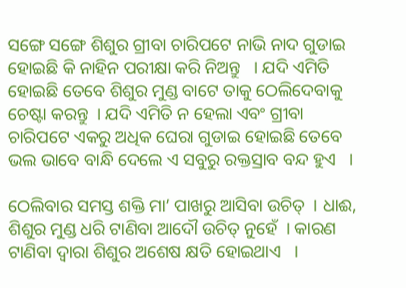ସଙ୍ଗେ ସଙ୍ଗେ ଶିଶୁର ଗ୍ରୀବା ଚାରିପଟେ ନାଭି ନାଦ ଗୁଡାଇ ହୋଇଛି କି ନାହିନ ପରୀକ୍ଷା କରି ନିଅନ୍ତୁ   । ଯଦି ଏମିତି ହୋଇଛି ତେବେ ଶିଶୁର ମୁଣ୍ଡ ବାଟେ ତାକୁ ଠେଲିଦେବାକୁ ଚେଷ୍ଟା କରନ୍ତୁ  । ଯଦି ଏମିତି ନ ହେଲା ଏବଂ ଗ୍ରୀବା ଚାରିପଟେ ଏକରୁ ଅଧିକ ଘେରା ଗୁଡାଇ ହୋଇଛି ତେବେ ଭଲ ଭାବେ ବାନ୍ଧି ଦେଲେ ଏ ସବୁରୁ ରକ୍ତସ୍ରାବ ବନ୍ଦ ହୁଏ   ।

ଠେଲିବାର ସମସ୍ତ ଶକ୍ତି ମା’ ପାଖରୁ ଆସିବା ଉଚିତ୍  । ଧାଈ, ଶିଶୁର ମୁଣ୍ଡ ଧରି ଟାଣିବା ଆଦୌ ଉଚିତ୍ ନୁହେଁ  । କାରଣ ଟାଣିବା ଦ୍ଵାରା ଶିଶୁର ଅଶେଷ କ୍ଷତି ହୋଇଥାଏ   ।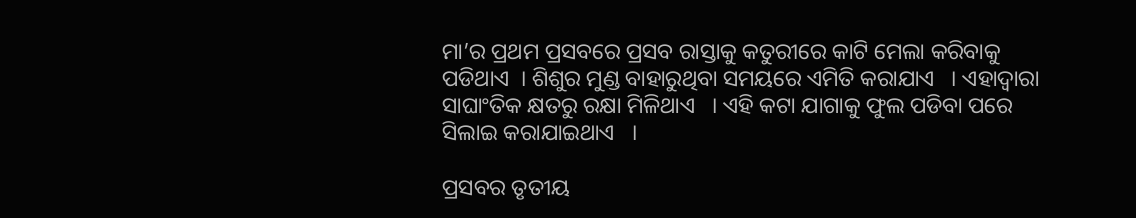ମା’ର ପ୍ରଥମ ପ୍ରସବରେ ପ୍ରସବ ରାସ୍ତାକୁ କତୁରୀରେ କାଟି ମେଲା କରିବାକୁ ପଡିଥାଏ  । ଶିଶୁର ମୁଣ୍ଡ ବାହାରୁଥିବା ସମୟରେ ଏମିତି କରାଯାଏ   । ଏହାଦ୍ଵାରା ସାଘାଂତିକ କ୍ଷତରୁ ରକ୍ଷା ମିଳିଥାଏ   । ଏହି କଟା ଯାଗାକୁ ଫୁଲ ପଡିବା ପରେ ସିଲାଇ କରାଯାଇଥାଏ   ।

ପ୍ରସବର ତୃତୀୟ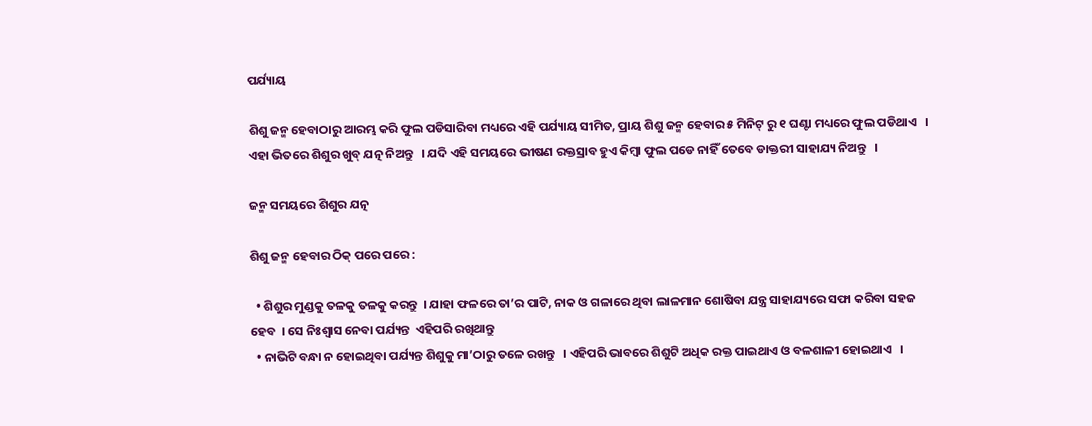ପର୍ଯ୍ୟାୟ

ଶିଶୁ ଜନ୍ମ ହେବାଠାରୁ ଆରମ୍ଭ କରି ଫୁଲ ପଡିସାରିବା ମଧ୍ୟରେ ଏହି ପର୍ଯ୍ୟାୟ ସୀମିତ, ପ୍ରାୟ ଶିଶୁ ଜନ୍ମ ହେବାର ୫ ମିନିଟ୍ ରୁ ୧ ଘଣ୍ଟା ମଧ୍ୟରେ ଫୁଲ ପଡିଥାଏ   । ଏହା ଭିତରେ ଶିଶୁର ଖୁବ୍ ଯତ୍ନ ନିଅନ୍ତୁ   । ଯଦି ଏହି ସମୟରେ ଭୀଷଣ ରକ୍ତସ୍ରାବ ହୁଏ କିମ୍ବା ଫୁଲ ପଡେ ନାହିଁ ତେବେ ଡାକ୍ତରୀ ସାହାଯ୍ୟ ନିଅନ୍ତୁ   ।

ଜନ୍ମ ସମୟରେ ଶିଶୁର ଯତ୍ନ

ଶିଶୁ ଜନ୍ମ ହେବାର ଠିକ୍ ପରେ ପରେ :

  • ଶିଶୁର ମୁଣ୍ଡକୁ ତଳକୁ ତଳକୁ କରନ୍ତୁ  । ଯାହା ଫଳରେ ତା’ର ପାଟି, ନାକ ଓ ଗଳାରେ ଥିବା ଲାଳମାନ ଶୋଷିବା ଯନ୍ତ୍ର ସାହାଯ୍ୟରେ ସଫା କରିବା ସହଜ ହେବ  । ସେ ନିଃଶ୍ଵାସ ନେବା ପର୍ଯ୍ୟନ୍ତ  ଏହିପରି ରଖିଥାନ୍ତୁ
  • ନାଭିଟି ବନ୍ଧା ନ ହୋଇଥିବା ପର୍ଯ୍ୟନ୍ତ ଶିଶୁକୁ ମା’ଠାରୁ ତଳେ ରଖନ୍ତୁ   । ଏହିପରି ଭାବରେ ଶିଶୁଟି ଅଧିକ ରକ୍ତ ପାଇଥାଏ ଓ ବଳଶାଳୀ ହୋଇଥାଏ   ।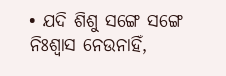• ଯଦି ଶିଶୁ ସଙ୍ଗେ ସଙ୍ଗେ ନିଃଶ୍ଵାସ ନେଉନାହିଁ,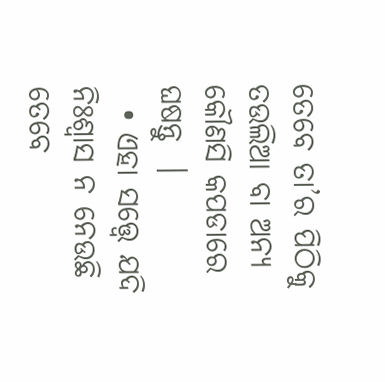ତେବେ ତା’ର ପିଠିକୁ ତଉଲିଆ ବା ଅନ୍ୟ କୌଣସି କପଡାରେ ଘଷନ୍ତୁ  ।
  • ଏହା ସତ୍ତ୍ୱେ ଯଦି ନିଃଶ୍ଵାସ ନ ନେଉଛି ତେବେ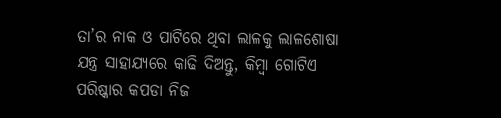ତା’ର ନାକ ଓ ପାଟିରେ ଥିବା ଲାଳକୁ ଲାଳଶୋଷା ଯନ୍ତ୍ର ସାହାଯ୍ୟରେ କାଢି ଦିଅନ୍ତୁ, କିମ୍ବା ଗୋଟିଏ ପରିଷ୍କାର କପଡା ନିଜ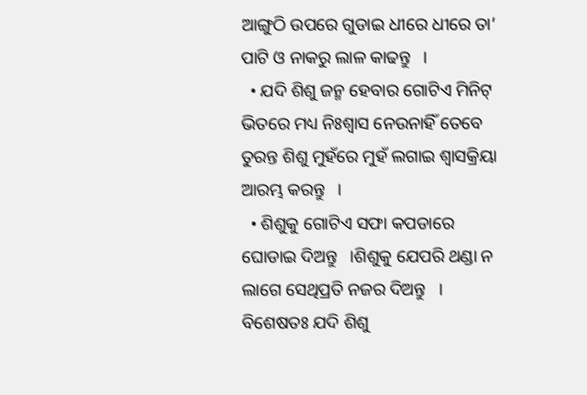ଆଙ୍ଗୁଠି ଉପରେ ଗୁଡାଇ ଧୀରେ ଧୀରେ ତା’ ପାଟି ଓ ନାକରୁ ଲାଳ କାଢନ୍ତୁ   ।
  • ଯଦି ଶିଶୁ ଜନ୍ମ ହେବାର ଗୋଟିଏ ମିନିଟ୍ ଭିତରେ ମଧ୍ୟ ନିଃଶ୍ଵାସ ନେଉନାହିଁ ତେବେ ତୁରନ୍ତ ଶିଶୁ ମୁହଁରେ ମୁହଁ ଲଗାଇ ଶ୍ଵାସକ୍ରିୟା ଆରମ୍ଭ କରନ୍ତୁ   ।
  • ଶିଶୁକୁ ଗୋଟିଏ ସଫା କପଡାରେ ଘୋଡାଇ ଦିଅନ୍ତୁ   ।ଶିଶୁକୁ ଯେପରି ଥଣ୍ଡା ନ ଲାଗେ ସେଥିପ୍ରତି ନଜର ଦିଅନ୍ତୁ   । ବିଶେଷତଃ ଯଦି ଶିଶୁ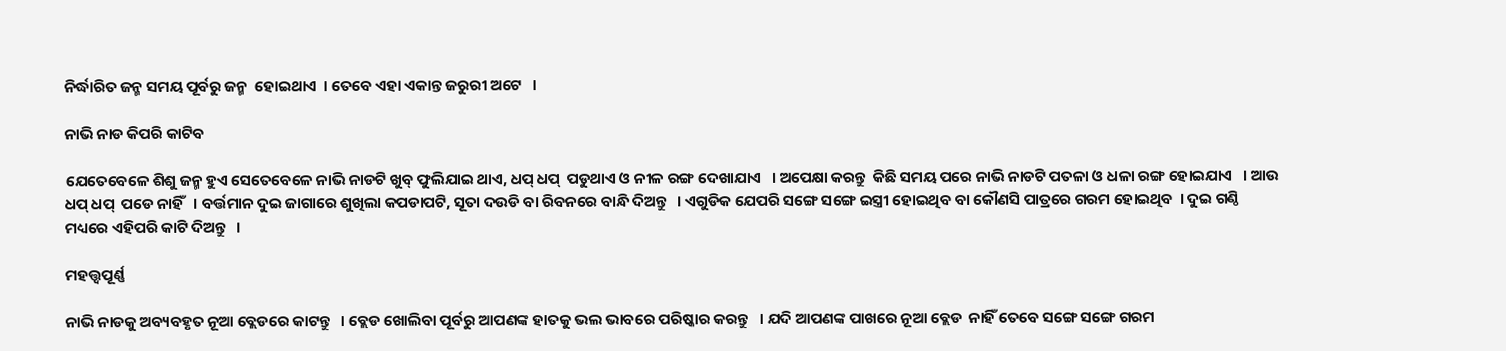ନିର୍ଦ୍ଧାରିତ ଜନ୍ମ ସମୟ ପୂର୍ବରୁ ଜନ୍ମ  ହୋଇଥାଏ  । ତେବେ ଏହା ଏକାନ୍ତ ଜରୁରୀ ଅଟେ   ।

ନାଭି ନାଡ କିପରି କାଟିବ

ଯେତେବେଳେ ଶିଶୁ ଜନ୍ମ ହୁଏ ସେତେବେଳେ ନାଭି ନାଡଟି ଖୁବ୍ ଫୁଲିଯାଇ ଥାଏ, ଧପ୍ ଧପ୍  ପଡୁଥାଏ ଓ ନୀଳ ରଙ୍ଗ ଦେଖାଯାଏ   । ଅପେକ୍ଷା କରନ୍ତୁ  କିଛି ସମୟ ପରେ ନାଭି ନାଡଟି ପତଳା ଓ ଧଳା ରଙ୍ଗ ହୋଇଯାଏ   । ଆଉ ଧପ୍ ଧପ୍  ପଡେ ନାହିଁ   । ବର୍ତ୍ତମାନ ଦୁଇ ଜାଗାରେ ଶୁଖିଲା କପଡାପଟି, ସୂତା ଦଉଡି ବା ରିବନରେ ବାନ୍ଧି ଦିଅନ୍ତୁ   । ଏଗୁଡିକ ଯେପରି ସଙ୍ଗେ ସଙ୍ଗେ ଇସ୍ତ୍ରୀ ହୋଇଥିବ ବା କୌଣସି ପାତ୍ରରେ ଗରମ ହୋଇଥିବ  । ଦୁଇ ଗଣ୍ଠି ମଧ୍ୟରେ ଏହିପରି କାଟି ଦିଅନ୍ତୁ   ।

ମହତ୍ତ୍ଵପୂର୍ଣ୍ଣ

ନାଭି ନାଡକୁ ଅବ୍ୟବହୃତ ନୂଆ ବ୍ଲେଡରେ କାଟନ୍ତୁ   । ବ୍ଲେଡ ଖୋଲିବା ପୂର୍ବରୁ ଆପଣଙ୍କ ହାତକୁ ଭଲ ଭାବରେ ପରିଷ୍କାର କରନ୍ତୁ   । ଯଦି ଆପଣଙ୍କ ପାଖରେ ନୂଆ ବ୍ଲେଡ  ନାହିଁ ତେବେ ସଙ୍ଗେ ସଙ୍ଗେ ଗରମ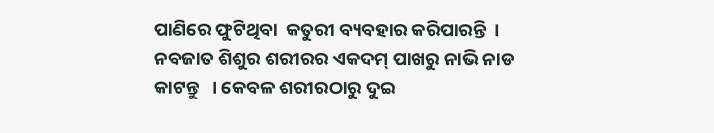ପାଣିରେ ଫୁଟିଥିବା  କତୁରୀ ବ୍ୟବହାର କରିପାରନ୍ତି  । ନବଜାତ ଶିଶୁର ଶରୀରର ଏକଦମ୍ ପାଖରୁ ନାଭି ନାଡ କାଟନ୍ତୁ   । କେବଳ ଶରୀରଠାରୁ ଦୁଇ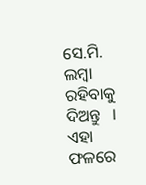ସେ.ମି. ଲମ୍ବା ରହିବାକୁ ଦିଅନ୍ତୁ   । ଏହା ଫଳରେ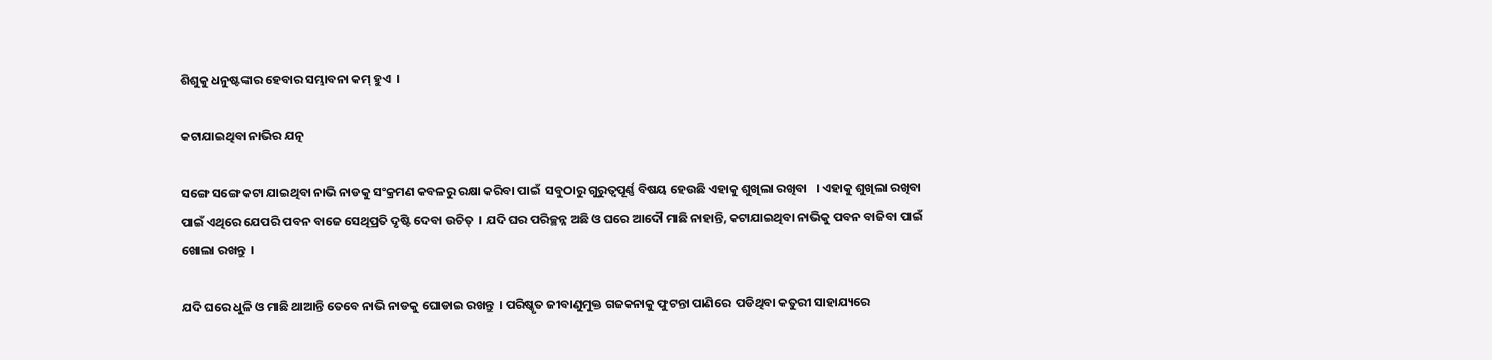ଶିଶୁକୁ ଧନୁଷ୍ଟଙ୍କାର ହେବାର ସମ୍ଭାବନା କମ୍ ହୁଏ  ।

କଟାଯାଇଥିବା ନାଭିର ଯତ୍ନ

ସଙ୍ଗେ ସଙ୍ଗେ କଟା ଯାଇଥିବା ନାଭି ନାଡକୁ ସଂକ୍ରମଣ କବଳରୁ ରକ୍ଷା କରିବା ପାଇଁ  ସବୁଠାରୁ ଗୁରୁତ୍ଵପୂର୍ଣ୍ଣ ବିଷୟ ହେଉଛି ଏହାକୁ ଶୁଖିଲା ରଖିବା   । ଏହାକୁ ଶୁଖିଲା ରଖିବା ପାଇଁ ଏଥିରେ ଯେପରି ପବନ ବାଜେ ସେଥିପ୍ରତି ଦୃଷ୍ଟି ଦେବା ଉଚିତ୍  । ଯଦି ଘର ପରିଚ୍ଛନ୍ନ ଅଛି ଓ ଘରେ ଆଦୌ ମାଛି ନାହାନ୍ତି, କଟାଯାଇଥିବା ନାଭିକୁ ପବନ ବାଜିବା ପାଇଁ ଖୋଲା ରଖନ୍ତୁ  ।

ଯଦି ଘରେ ଧୁଳି ଓ ମାଛି ଥାଆନ୍ତି ତେବେ ନାଭି ନାଡକୁ ଘୋଡାଇ ରଖନ୍ତୁ  । ପରିଷ୍କୃତ ଜୀବାଣୁମୁକ୍ତ ଗଜକନାକୁ ଫୁଟନ୍ତା ପାଣିରେ  ପଡିଥିବା କତୁରୀ ସାହାଯ୍ୟରେ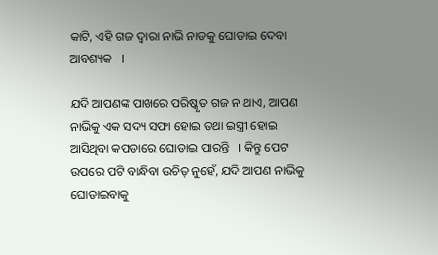କାଟି, ଏହି ଗଜ ଦ୍ଵାରା ନାଭି ନାଡକୁ ଘୋଡାଇ ଦେବା ଆବଶ୍ୟକ   ।

ଯଦି ଆପଣଙ୍କ ପାଖରେ ପରିଷ୍କୃତ ଗଜ ନ ଥାଏ, ଆପଣ ନାଭିକୁ ଏକ ସଦ୍ୟ ସଫା ହୋଇ ତଥା ଇସ୍ତ୍ରୀ ହୋଇ ଆସିଥିବା କପଡାରେ ଘୋଡାଇ ପାରନ୍ତି   । କିନ୍ତୁ ପେଟ ଉପରେ ପଟି ବାନ୍ଧିବା ଉଚିତ୍ ନୁହେଁ, ଯଦି ଆପଣ ନାଭିକୁ ଘୋଡାଇବାକୁ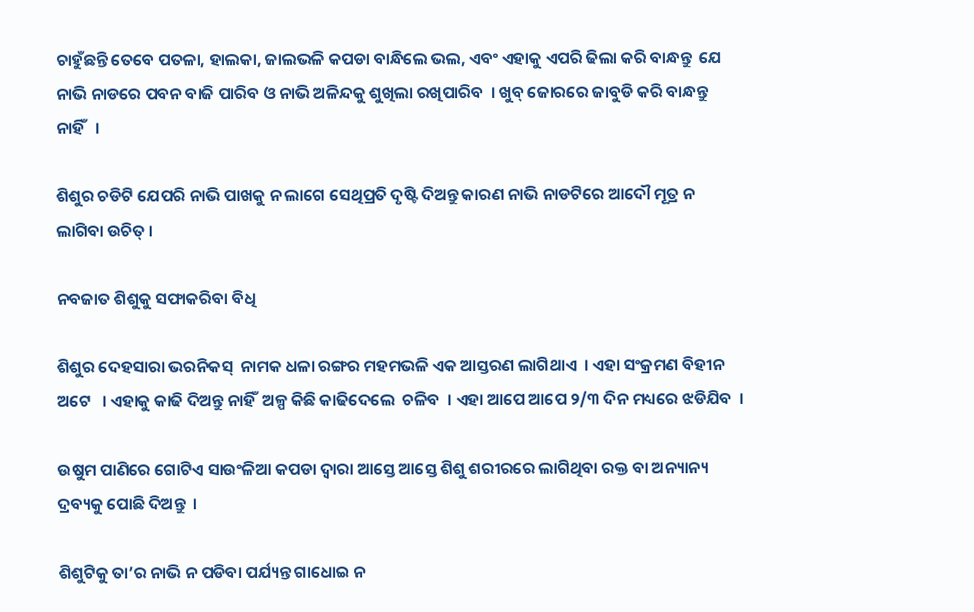ଚାହୁଁଛନ୍ତି ତେବେ ପତଳା, ହାଲକା, ଜାଲଭଳି କପଡା ବାନ୍ଧିଲେ ଭଲ, ଏବଂ ଏହାକୁ ଏପରି ଢିଲା କରି ବାନ୍ଧନ୍ତୁ  ଯେ ନାଭି ନାଡରେ ପବନ ବାଜି ପାରିବ ଓ ନାଭି ଅଳିନ୍ଦକୁ ଶୁଖିଲା ରଖିପାରିବ  । ଖୁବ୍ ଜୋରରେ ଜାବୁଡି କରି ବାନ୍ଧନ୍ତୁ  ନାହିଁ   ।

ଶିଶୁର ଚଡିଟି ଯେପରି ନାଭି ପାଖକୁ ନ ଲାଗେ ସେଥିପ୍ରତି ଦୃଷ୍ଟି ଦିଅନ୍ତୁ କାରଣ ନାଭି ନାଡଟିରେ ଆଦୌ ମୂତ୍ର ନ ଲାଗିବା ଉଚିତ୍ ।

ନବଜାତ ଶିଶୁକୁ ସଫାକରିବା ବିଧି

ଶିଶୁର ଦେହସାରା ଭରନିକସ୍  ନାମକ ଧଳା ରଙ୍ଗର ମହମଭଳି ଏକ ଆସ୍ତରଣ ଲାଗିଥାଏ  । ଏହା ସଂକ୍ରମଣ ବିହୀନ ଅଟେ   । ଏହାକୁ କାଢି ଦିଅନ୍ତୁ ନାହିଁ  ଅଳ୍ପ କିଛି କାଢିଦେଲେ  ଚଳିବ  । ଏହା ଆପେ ଆପେ ୨/୩ ଦିନ ମଧ୍ୟରେ ଝଡିଯିବ  ।

ଉଷୁମ ପାଣିରେ ଗୋଟିଏ ସାଉଂଳିଆ କପଡା ଦ୍ଵାରା ଆସ୍ତେ ଆସ୍ତେ ଶିଶୁ ଶରୀରରେ ଲାଗିଥିବା ରକ୍ତ ବା ଅନ୍ୟାନ୍ୟ ଦ୍ରବ୍ୟକୁ ପୋଛି ଦିଅନ୍ତୁ  ।

ଶିଶୁଟିକୁ ତା’ର ନାଭି ନ ପଡିବା ପର୍ଯ୍ୟନ୍ତ ଗାଧୋଇ ନ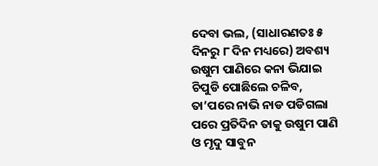ଦେବା ଭଲ, (ସାଧାରଣତଃ ୫ ଦିନରୁ ୮ ଦିନ ମଧ୍ୟରେ) ଅବଶ୍ୟ ଉଷୁମ ପାଣିରେ କନା ଭିଯାଇ ଚିପୁଡି ପୋଛିଲେ ଚଳିବ, ତା’ପରେ ନାଭି ନାଡ ପଡିଗଲା ପରେ ପ୍ରତିଦିନ ତାକୁ ଉଷୁମ ପାଣି ଓ ମୃଦୁ ସାବୁନ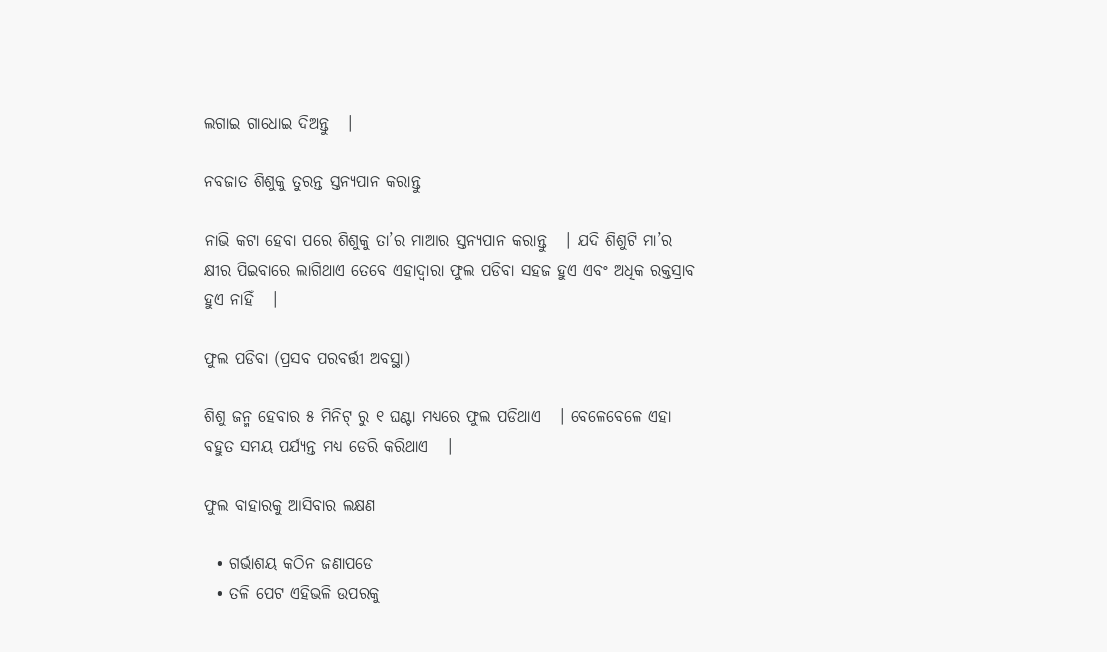ଲଗାଇ ଗାଧୋଇ ଦିଅନ୍ତୁ   ।

ନବଜାତ ଶିଶୁକୁ ତୁରନ୍ତ ସ୍ତନ୍ୟପାନ କରାନ୍ତୁ

ନାଭି କଟା ହେବା ପରେ ଶିଶୁକୁ ତା’ର ମାଆର ସ୍ତନ୍ୟପାନ କରାନ୍ତୁ   । ଯଦି ଶିଶୁଟି ମା’ର କ୍ଷୀର ପିଇବାରେ ଲାଗିଥାଏ ତେବେ ଏହାଦ୍ଵାରା ଫୁଲ ପଡିବା ସହଜ ହୁଏ ଏବଂ ଅଧିକ ରକ୍ତସ୍ରାବ ହୁଏ ନାହିଁ   ।

ଫୁଲ ପଡିବା (ପ୍ରସବ ପରବର୍ତ୍ତୀ ଅବସ୍ଥା)

ଶିଶୁ ଜନ୍ମ ହେବାର ୫ ମିନିଟ୍ ରୁ ୧ ଘଣ୍ଟା ମଧ୍ୟରେ ଫୁଲ ପଡିଥାଏ   । ବେଳେବେଳେ ଏହା ବହୁତ ସମୟ ପର୍ଯ୍ୟନ୍ତ ମଧ୍ୟ ଡେରି କରିଥାଏ   ।

ଫୁଲ ବାହାରକୁ ଆସିବାର ଲକ୍ଷଣ

  • ଗର୍ଭାଶୟ କଠିନ ଜଣାପଡେ
  • ତଳି ପେଟ ଏହିଭଳି ଉପରକୁ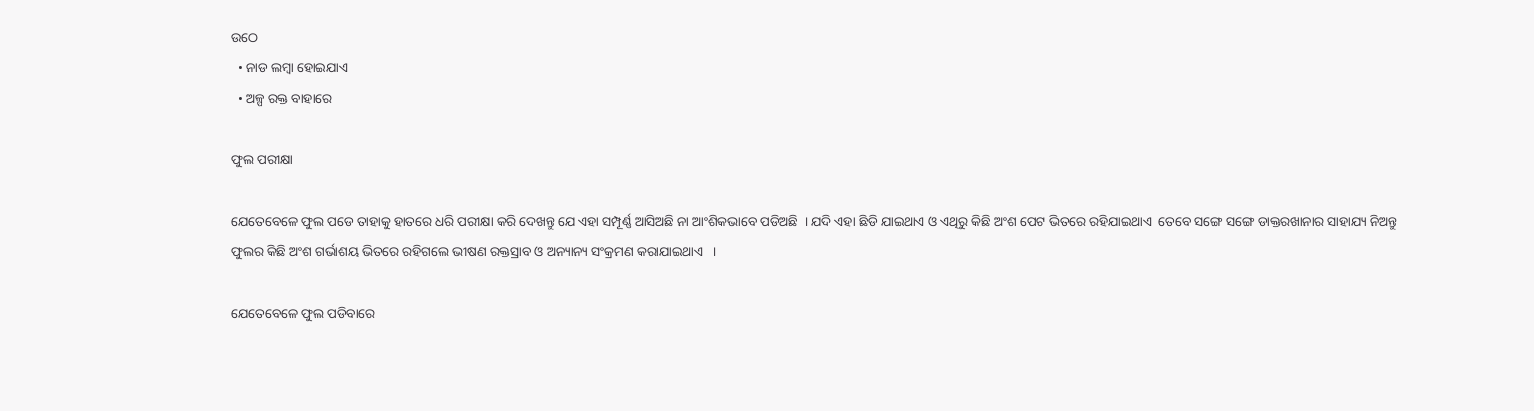ଉଠେ
  • ନାଡ ଲମ୍ବା ହୋଇଯାଏ
  • ଅଳ୍ପ ରକ୍ତ ବାହାରେ

ଫୁଲ ପରୀକ୍ଷା

ଯେତେବେଳେ ଫୁଲ ପଡେ ତାହାକୁ ହାତରେ ଧରି ପରୀକ୍ଷା କରି ଦେଖନ୍ତୁ ଯେ ଏହା ସମ୍ପୂର୍ଣ୍ଣ ଆସିଅଛି ନା ଆଂଶିକଭାବେ ପଡିଅଛି  । ଯଦି ଏହା ଛିଡି ଯାଇଥାଏ ଓ ଏଥିରୁ କିଛି ଅଂଶ ପେଟ ଭିତରେ ରହିଯାଇଥାଏ  ତେବେ ସଙ୍ଗେ ସଙ୍ଗେ ଡାକ୍ତରଖାନାର ସାହାଯ୍ୟ ନିଅନ୍ତୁ ଫୁଲର କିଛି ଅଂଶ ଗର୍ଭାଶୟ ଭିତରେ ରହିଗଲେ ଭୀଷଣ ରକ୍ତସ୍ରାବ ଓ ଅନ୍ୟାନ୍ୟ ସଂକ୍ରମଣ କରାଯାଇଥାଏ   ।

ଯେତେବେଳେ ଫୁଲ ପଡିବାରେ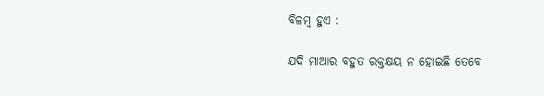ବିଳମ୍ବ ହୁଏ :

ଯଦି ମାଆର ବହୁତ ରକ୍ତକ୍ଷୟ ନ ହୋଇଛି ତେବେ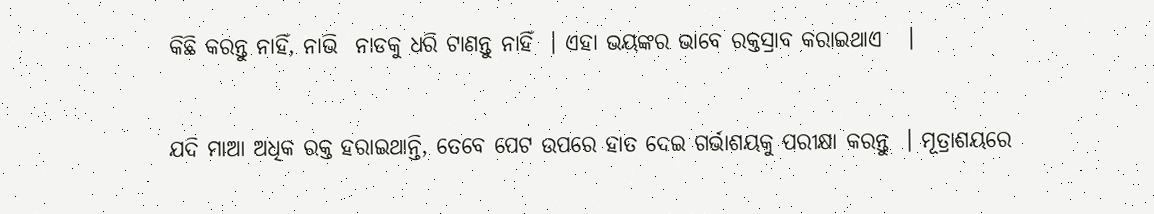କିଛି କରନ୍ତୁ ନାହିଁ, ନାଭି  ନାଡକୁ ଧରି ଟାଣନ୍ତୁ ନାହିଁ  । ଏହା ଭୟଙ୍କର ଭାବେ ରକ୍ତସ୍ରାବ କରାଇଥାଏ   ।

ଯଦି ମାଆ ଅଧିକ ରକ୍ତ ହରାଇଥାନ୍ତି, ତେବେ ପେଟ ଉପରେ ହାତ ଦେଇ ଗର୍ଭାଶୟକୁ ପରୀକ୍ଷା କରନ୍ତୁ  । ମୂତ୍ରାଶୟରେ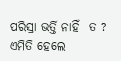ପରିସ୍ରା ଭର୍ତ୍ତି ନାହିଁ  ତ ? ଏମିତି ହେଲେ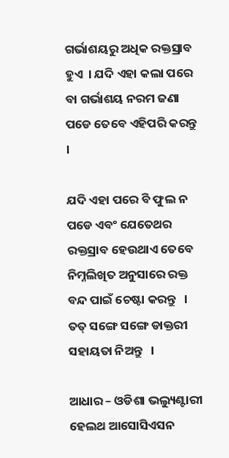ଗର୍ଭାଶୟରୁ ଅଧିକ ରକ୍ତସ୍ରାବ ହୁଏ  । ଯଦି ଏହା କଲା ପରେ ବା ଗର୍ଭାଶୟ ନରମ ଜଣା ପଡେ ତେବେ ଏହିପରି କରନ୍ତୁ   ।

ଯଦି ଏହା ପରେ ବି ଫୁଲ ନ ପଡେ ଏବଂ ଯେତେଥର ରକ୍ତସ୍ରାବ ହେଉଥାଏ ତେବେ ନିମ୍ନଲିଖିତ ଅନୁସାରେ ରକ୍ତ ବନ୍ଦ ପାଇଁ ଚେଷ୍ଟା କରନ୍ତୁ   । ତତ୍ ସଙ୍ଗେ ସଙ୍ଗେ ଡାକ୍ତରୀ ସହାୟତା ନିଅନ୍ତୁ   ।

ଆଧାର – ଓଡିଶା ଭଲ୍ୟୁଣ୍ଟାରୀ ହେଲଥ ଆସୋସିଏସନ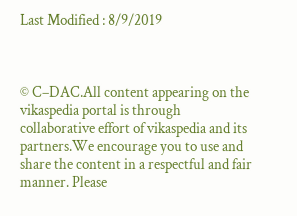Last Modified : 8/9/2019



© C–DAC.All content appearing on the vikaspedia portal is through collaborative effort of vikaspedia and its partners.We encourage you to use and share the content in a respectful and fair manner. Please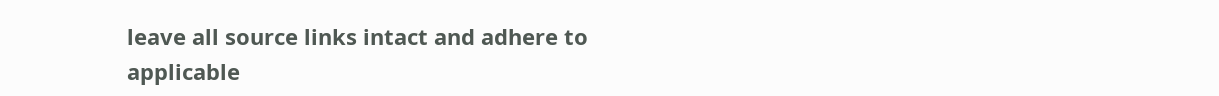leave all source links intact and adhere to applicable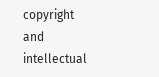copyright and intellectual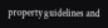property guidelines and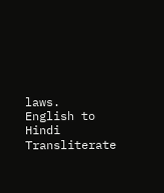laws.
English to Hindi Transliterate